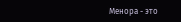Менора - это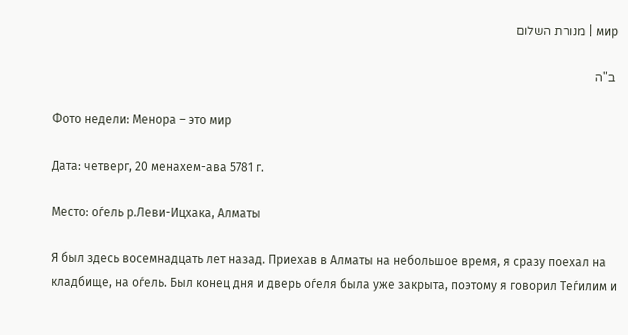мир | מנורת השלום

 ב"ה

Фото недели: Менора – это мир

Дата: четверг, 20 менахем-ава 5781 г.

Место: оѓель р.Леви-Ицхака, Алматы

Я был здесь восемнадцать лет назад. Приехав в Алматы на небольшое время, я сразу поехал на кладбище, на оѓель. Был конец дня и дверь оѓеля была уже закрыта, поэтому я говорил Теѓилим и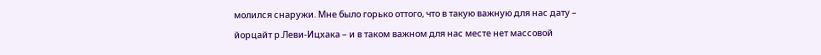молился снаружи. Мне было горько оттого, что в такую важную для нас дату – йорцайт р.Леви-Ицхака – и в таком важном для нас месте нет массовой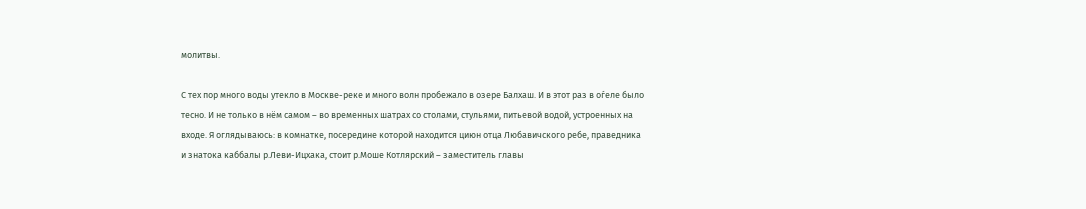молитвы.

С тех пор много воды утекло в Москве-реке и много волн пробежало в озере Балхаш. И в этот раз в оѓеле было тесно. И не только в нём самом – во временных шатрах со столами, стульями, питьевой водой, устроенных на входе. Я оглядываюсь: в комнатке, посередине которой находится циюн отца Любавичского ребе, праведника и знатока каббалы р.Леви-Ицхака, стоит р.Моше Котлярский – заместитель главы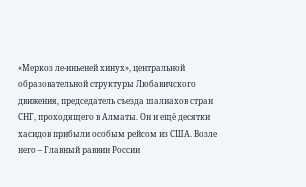«Меркоз ле-иньеней хинух», центральной образовательной структуры Любавичского движения, председатель съезда шалиахов стран СНГ, проходящего в Алматы. Он и ещё десятки хасидов прибыли особым рейсом из США. Возле него – Главный раввин России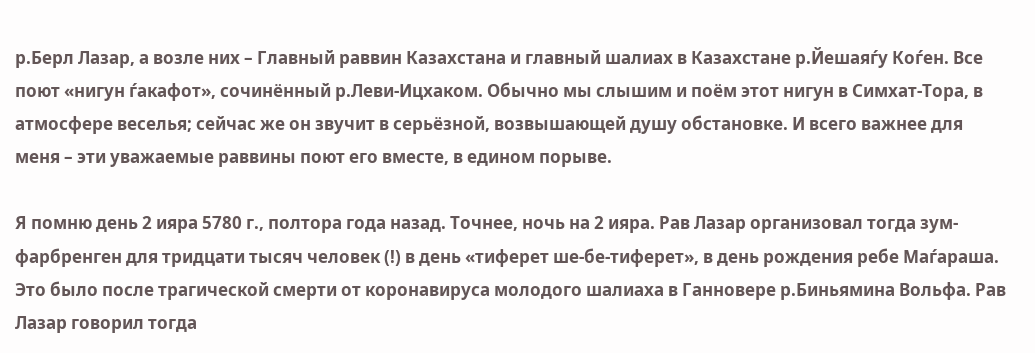р.Берл Лазар, а возле них – Главный раввин Казахстана и главный шалиах в Казахстане р.Йешаяѓу Коѓен. Все поют «нигун ѓакафот», сочинённый р.Леви-Ицхаком. Обычно мы слышим и поём этот нигун в Симхат-Тора, в атмосфере веселья; сейчас же он звучит в серьёзной, возвышающей душу обстановке. И всего важнее для меня – эти уважаемые раввины поют его вместе, в едином порыве.

Я помню день 2 ияра 5780 г., полтора года назад. Точнее, ночь на 2 ияра. Рав Лазар организовал тогда зум-фарбренген для тридцати тысяч человек (!) в день «тиферет ше-бе-тиферет», в день рождения ребе Маѓараша. Это было после трагической смерти от коронавируса молодого шалиаха в Ганновере р.Биньямина Вольфа. Рав Лазар говорил тогда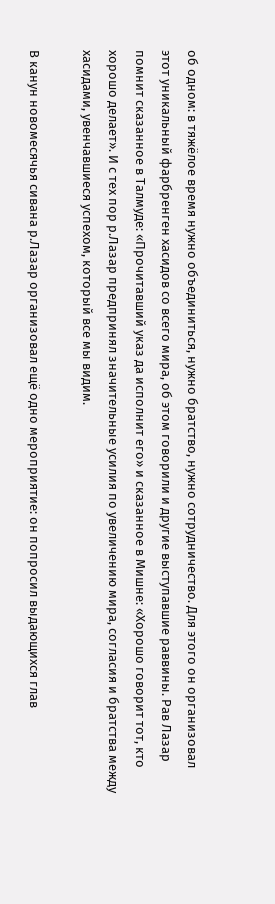об одном: в тяжёлое время нужно объединиться, нужно братство, нужно сотрудничество. Для этого он организовал этот уникальный фарбренген хасидов со всего мира, об этом говорили и другие выступавшие раввины. Рав Лазар помнит сказанное в Талмуде: «Прочитавший указ да исполнит его» и сказанное в Мишне: «Хорошо говорит тот, кто хорошо делает». И с тех пор р.Лазар предпринял значительные усилия по увеличению мира, согласия и братства между хасидами, увенчавшиеся успехом, который все мы видим.

В канун новомесячья сивана р.Лазар организовал ещё одно мероприятие: он попросил выдающихся глав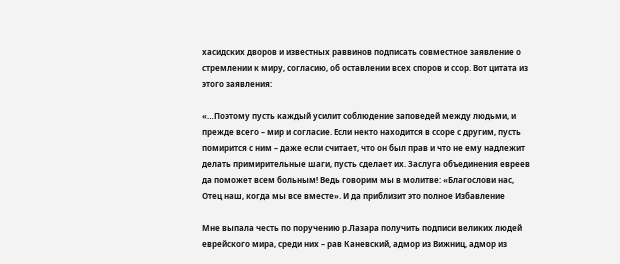хасидских дворов и известных раввинов подписать совместное заявление о стремлении к миру, согласию, об оставлении всех споров и ссор. Вот цитата из этого заявления:

«…Поэтому пусть каждый усилит соблюдение заповедей между людьми, и прежде всего – мир и согласие. Если некто находится в ссоре с другим, пусть помирится с ним – даже если считает, что он был прав и что не ему надлежит делать примирительные шаги, пусть сделает их. Заслуга объединения евреев да поможет всем больным! Ведь говорим мы в молитве: «Благослови нас, Отец наш, когда мы все вместе». И да приблизит это полное Избавление

Мне выпала честь по поручению р.Лазара получить подписи великих людей еврейского мира, среди них – рав Каневский, адмор из Вижниц, адмор из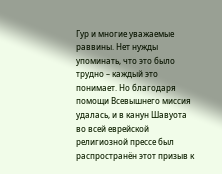Гур и многие уважаемые раввины. Нет нужды упоминать, что это было трудно – каждый это понимает. Но благодаря помощи Всевышнего миссия удалась, и в канун Шавуота во всей еврейской религиозной прессе был распространён этот призыв к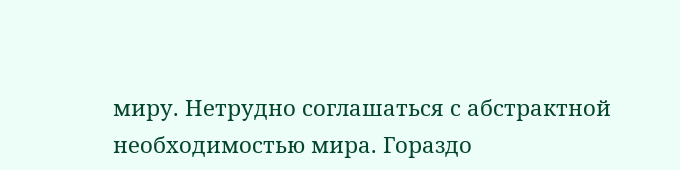миру. Нетрудно соглашаться с абстрактной необходимостью мира. Гораздо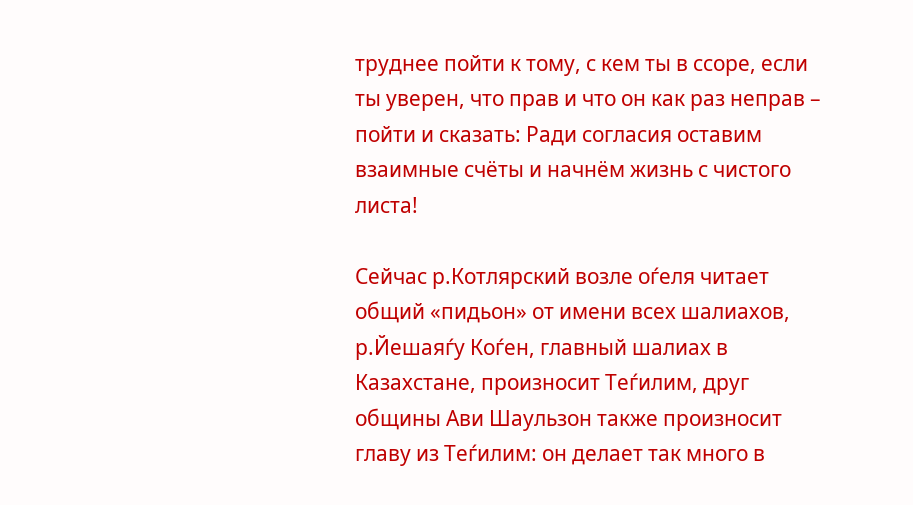труднее пойти к тому, с кем ты в ссоре, если ты уверен, что прав и что он как раз неправ – пойти и сказать: Ради согласия оставим взаимные счёты и начнём жизнь с чистого листа!

Сейчас р.Котлярский возле оѓеля читает общий «пидьон» от имени всех шалиахов, р.Йешаяѓу Коѓен, главный шалиах в Казахстане, произносит Теѓилим, друг общины Ави Шаульзон также произносит главу из Теѓилим: он делает так много в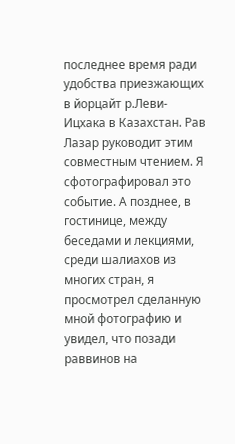последнее время ради удобства приезжающих в йорцайт р.Леви-Ицхака в Казахстан. Рав Лазар руководит этим совместным чтением. Я сфотографировал это событие. А позднее, в гостинице, между беседами и лекциями, среди шалиахов из многих стран, я просмотрел сделанную мной фотографию и увидел, что позади раввинов на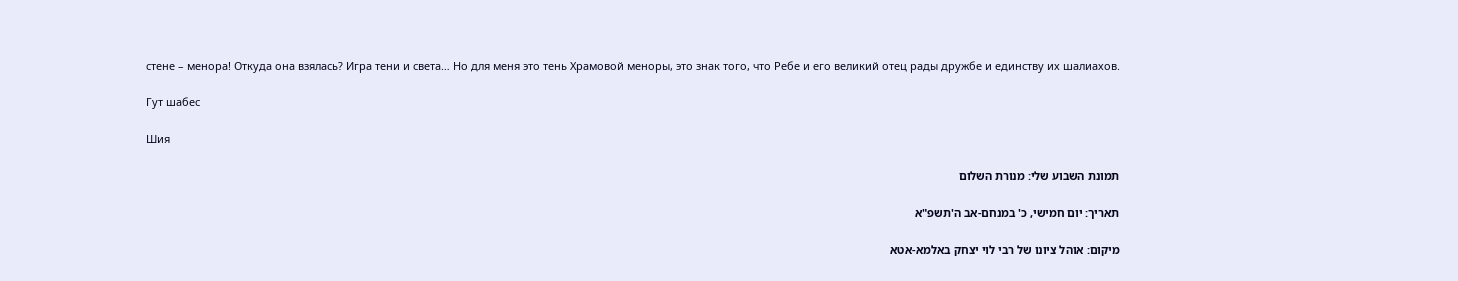стене – менора! Откуда она взялась? Игра тени и света… Но для меня это тень Храмовой меноры, это знак того, что Ребе и его великий отец рады дружбе и единству их шалиахов.

Гут шабес

Шия

תמונת השבוע שלי: מנורת השלום

תאריך: יום חמישי, כ' במנחם-אב ה'תשפ"א

מיקום: אוהל ציונו של רבי לוי יצחק באלמא-אטא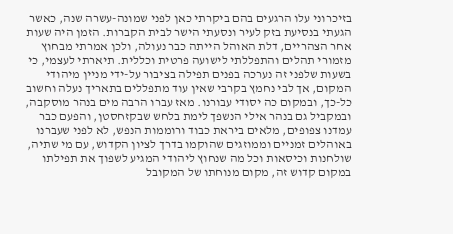בזיכרוני עלו הרגעים בהם ביקרתי כאן לפני שמונה-עשרה שנה, כאשר הגעתי בנסיעת בזק לעיר ונסעתי הישר לבית הקברות. הזמן היה שעות אחר הצהריים, דלת האוהל הייתה כבר נעולה, ולכן אמרתי מבחוץ מזמורי תהלים והתפללתי לישועה פרטית וכללית. תיארתי לעצמי, כי בשעות שלפני זה נערכה בפנים תפילה בציבור על-ידי מניין מיהודי המקום, אך לבי נחמץ בקרבי שאין עוד מתפללים בתאריך נעלה וחשוב כל-כך, ובמקום כה יסודי עבורנו. מאז עברו הרבה מים בנהר מוסקבה, ובמקביל גם בנהר אילי הנשפך לימת בלחש שבקזחסטן, והפעם כבר עמדנו צפופים, מלאים ביראת כבוד ורוממות הנפש, לא לפני שעברנו באוהלים זמניים וממוזגים שהוקמו בדרך לציון הקדוש, עם מי שתיה, שולחנות וכיסאות וכל מה שנחוץ ליהודי המגיע לשפוך את תפילתו במקום קדוש זה, מקום מנוחתו של המקובל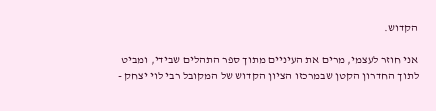הקדוש.

אני חוזר לעצמי, מרים את העיניים מתוך ספר התהלים שבידי, ומביט לתוך החדרון הקטן שבמרכזו הציון הקדוש של המקובל רבי לוי יצחק -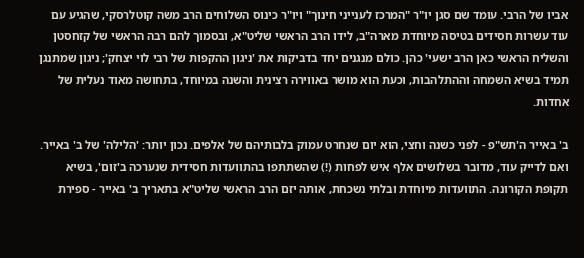אביו של הרבי. עומד שם סגן יו"ר "המרכז לענייני חינוך" ויו"ר כינוס השלוחים הרב משה קוטלרסקי, שהגיע עם עוד עשרות חסידים בטיסה מיוחדת מארה"ב, לידו הרב הראשי שליט"א, ובסמוך להם רבה הראשי של קזחסטן והשליח הראשי כאן הרב ישעי' כהן. כולם מנגנים יחד בדביקות את 'ניגון ההקפות של רבי לוי יצחק'; ניגון שמתנגן תמיד בשיא השמחה וההתלהבות, וכעת הוא מושר באווירה רצינית והשנה במיוחד, בתחושה מאוד נעלית של אחדות.

ב' באייר ה'תש"פ - לפני כשנה וחצי, הוא יום שנחרט עמוק בלבותיהם של אלפים. נכון יותר: 'הלילה' של ב' באייר. ואם לדייק עוד, מדובר בשלושים אלף איש לפחות (!) שהשתתפו בהתוועדות חסידית שנערכה ב'זום', בשיא תקופת הקורונה. התוועדות מיוחדת ובלתי נשכחת, אותה יזם הרב הראשי שליט"א בתאריך ב' באייר - ספירת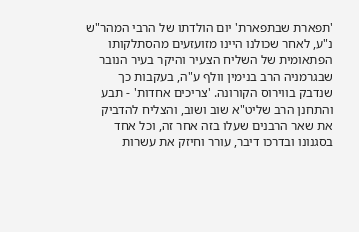'תפארת שבתפארת' יום הולדתו של הרבי המהר"ש נ"ע, לאחר שכולנו היינו מזועזעים מהסתלקותו הפתאומית של השליח הצעיר והיקר בעיר הנובר שבגרמניה הרב בנימין וולף ע"ה, בעקבות כך שנדבק בווירוס הקורונה. 'צריכים אחדות' - תבע והתחנן הרב שליט"א שוב ושוב, והצליח להדביק את שאר הרבנים שעלו בזה אחר זה, וכל אחד בסגנונו ובדרכו דיבר, עורר וחיזק את עשרות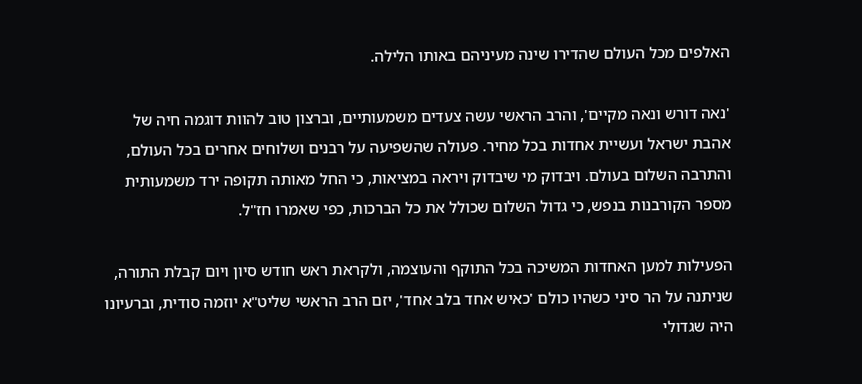האלפים מכל העולם שהדירו שינה מעיניהם באותו הלילה.

'נאה דורש ונאה מקיים', והרב הראשי עשה צעדים משמעותיים, וברצון טוב להוות דוגמה חיה של אהבת ישראל ועשיית אחדות בכל מחיר. פעולה שהשפיעה על רבנים ושלוחים אחרים בכל העולם, והתרבה השלום בעולם. ויבדוק מי שיבדוק ויראה במציאות, כי החל מאותה תקופה ירד משמעותית מספר הקורבנות בנפש, כי גדול השלום שכולל את כל הברכות, כפי שאמרו חז"ל.

הפעילות למען האחדות המשיכה בכל התוקף והעוצמה, ולקראת ראש חודש סיון ויום קבלת התורה, שניתנה על הר סיני כשהיו כולם 'כאיש אחד בלב אחד', יזם הרב הראשי שליט"א יוזמה סודית, וברעיונו היה שגדולי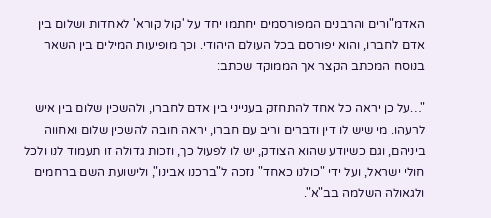האדמ"ורים והרבנים המפורסמים יחתמו יחד על 'קול קורא' לאחדות ושלום בין אדם לחברו, והוא יפורסם בכל העולם היהודי. וכך מופיעות המילים בין השאר בנוסח המכתב הקצר אך הממוקד שכתב:

"…על כן יראה כל אחד להתחזק בענייני בין אדם לחברו, ולהשכין שלום בין איש לרעהו. מי שיש לו דין ודברים וריב עם חברו, יראה חובה להשכין שלום ואחווה ביניהם, וגם כשיודע שהוא הצודק, יש לו לפעול כך, וזכות גדולה זו תעמוד לנו ולכל חולי ישראל, ועל ידי "כולנו כאחד" נזכה ל"ברכנו אבינו", ולישועת השם ברחמים ולגאולה השלמה בב"א".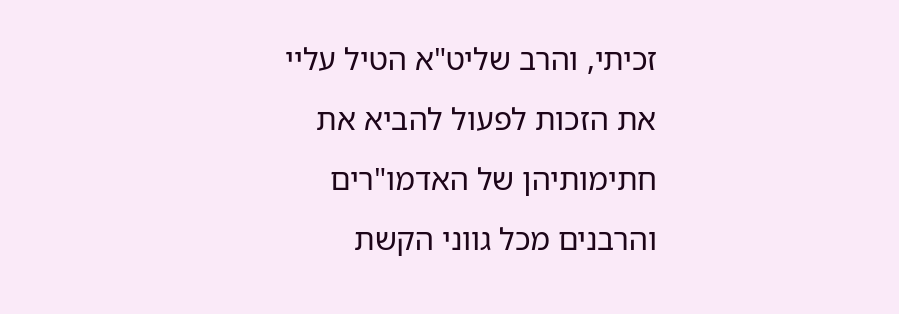זכיתי, והרב שליט"א הטיל עליי את הזכות לפעול להביא את חתימותיהן של האדמו"רים והרבנים מכל גווני הקשת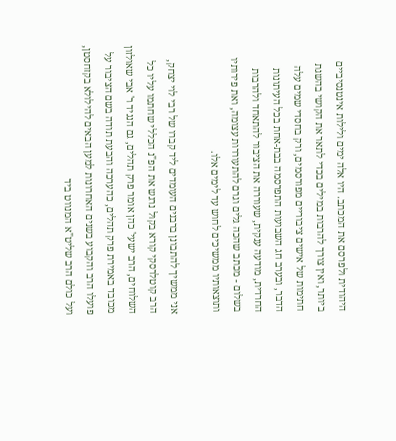היהודית ולפרסם את המכתב. היו אלה ימים ולילות אינטנסיביים ביותר, ואין צורך להרבות במילים בכדי לתאר את הקושי בהשגת חתימות של אישים ציבוריים מפורסמים, ורק בחסדי שמים עלה הדבר, ובערב חג השבועות התפרסמה בבת-אחת בכל העיתונות החרדית, מודעה ענקית, שעוררה את הציבור להתאחד ולהרבות בשלום - מכתב שהכה גלים וגרם להתעוררות עצומה, ואת פירותיו ותוצאותיו ממשיכים לחוש עד לימים אלו.

אני ממשיך להתבונן ברבנים העומדים ליד קברו של רבי לוי יצחק, הרב קוטלרסקי קורא בקול נרגש את הפ"נ הכללי שחתמו עליו כל השלוחים, הרב ישעי' כהן אומר פרק תהלים, גם הנגיד ר' אבי שאולזון מכובד באמירת פרק תהלים, כהערכה והבעת תודה בשם הציבור על פועלו הרב והקבוע בשנים האחרונות למען הבאים להילולא בקזחסטן, ועל כולם הרב שליט"א המנווט ביד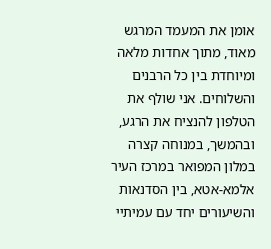אומן את המעמד המרגש מאוד, מתוך אחדות מלאה ומיוחדת בין כל הרבנים והשלוחים. אני שולף את הטלפון להנציח את הרגע, ובהמשך, במנוחה קצרה במלון המפואר במרכז העיר אלמא-אטא, בין הסדנאות והשיעורים יחד עם עמיתיי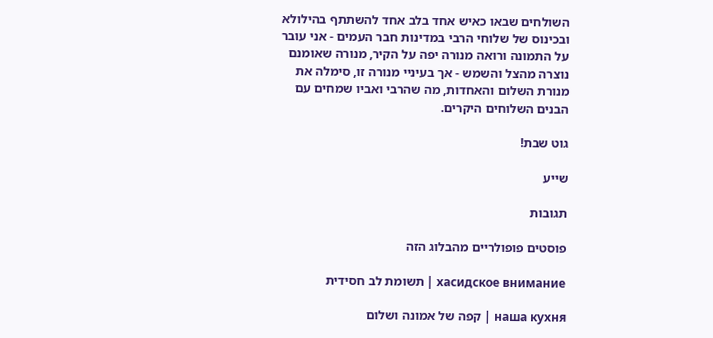השולחים שבאו כאיש אחד בלב אחד להשתתף בהילולא ובכינוס של שלוחי הרבי במדינות חבר העמים - אני עובר על התמונה ורואה מנורה יפה על הקיר, מנורה שאומנם נוצרה מהצל והשמש - אך בעיניי מנורה זו, סימלה את מנורת השלום והאחדות, מה שהרבי ואביו שמחים עם הבנים השלוחים היקרים.

גוט שבת!

שייע

תגובות

פוסטים פופולריים מהבלוג הזה

хасидское внимание | תשומת לב חסידית

наша кухня | קפה של אמונה ושלום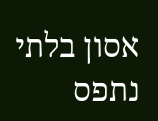אסון בלתי נתפס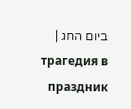ביום החג | трагедия в праздник